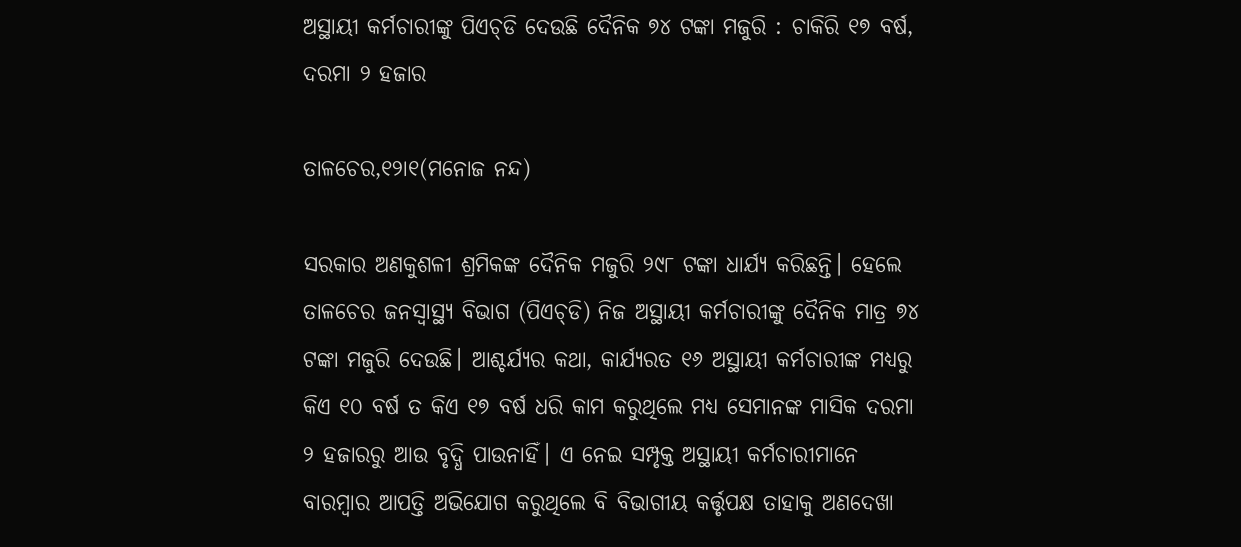ଅସ୍ଥାୟୀ କର୍ମଚାରୀଙ୍କୁ ପିଏଚ୍‌ଡି ଦେଉଛି ଦୈନିକ ୭୪ ଟଙ୍କା ମଜୁରି : ଚାକିରି ୧୭ ବର୍ଷ, ଦରମା ୨ ହଜାର

ତାଳଚେର,୧୨ା୧(ମନୋଜ ନନ୍ଦ)

ସରକାର ଅଣକୁଶଳୀ ଶ୍ରମିକଙ୍କ ଦୈନିକ ମଜୁରି ୨୯୮ ଟଙ୍କା ଧାର୍ଯ୍ୟ କରିଛନ୍ତି। ହେଲେ ତାଳଚେର ଜନସ୍ବାସ୍ଥ୍ୟ ବିଭାଗ (ପିଏଚ୍‌ଡି) ନିଜ ଅସ୍ଥାୟୀ କର୍ମଚାରୀଙ୍କୁ ଦୈନିକ ମାତ୍ର ୭୪ ଟଙ୍କା ମଜୁରି ଦେଉଛି। ଆଶ୍ଚର୍ଯ୍ୟର କଥା, କାର୍ଯ୍ୟରତ ୧୬ ଅସ୍ଥାୟୀ କର୍ମଚାରୀଙ୍କ ମଧ୍ୟରୁ କିଏ ୧୦ ବର୍ଷ ତ କିଏ ୧୭ ବର୍ଷ ଧରି କାମ କରୁଥିଲେ ମଧ୍ୟ ସେମାନଙ୍କ ମାସିକ ଦରମା ୨ ହଜାରରୁ ଆଉ ବୃଦ୍ଧି ପାଉନାହିଁ। ଏ ନେଇ ସମ୍ପୃକ୍ତ ଅସ୍ଥାୟୀ କର୍ମଚାରୀମାନେ ବାରମ୍ବାର ଆପତ୍ତି ଅଭିଯୋଗ କରୁଥିଲେ ବି ବିଭାଗୀୟ କର୍ତ୍ତୃପକ୍ଷ ତାହାକୁ ଅଣଦେଖା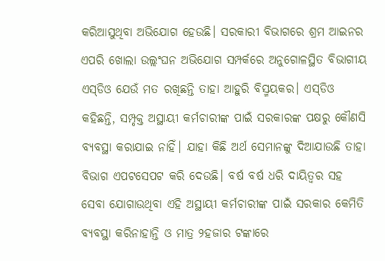କରିଆସୁଥିବା ଅଭିଯୋଗ ହେଉଛି। ସରକାରୀ ବିଭାଗରେ ଶ୍ରମ ଆଇନର ଏପରି ଖୋଲା ଉଲ୍ଲଂଘନ ଅଭିଯୋଗ ସମ୍ପର୍କରେ ଅନୁଗୋଳସ୍ଥିତ ବିଭାଗୀୟ ଏସ୍‌ଡିଓ ଯେଉଁ ମତ ରଖିଛନ୍ତି ତାହା ଆହୁରି ବିସ୍ମୟକର। ଏସ୍‌ଡିଓ କହିଛନ୍ତି, ସମ୍ପୃକ୍ତ ଅସ୍ଥାୟୀ କର୍ମଚାରୀଙ୍କ ପାଇଁ ସରକାରଙ୍କ ପକ୍ଷରୁ କୌଣସି ବ୍ୟବସ୍ଥା କରାଯାଇ ନାହିଁ। ଯାହା କିଛି ଅର୍ଥ ସେମାନଙ୍କୁ ଦିଆଯାଉଛି ତାହା ବିଭାଗ ଏପଟସେପଟ କରି ଦେଉଛି। ବର୍ଷ ବର୍ଷ ଧରି ଦାୟିତ୍ୱର ସହ ସେବା ଯୋଗାଉଥିବା ଏହି ଅସ୍ଥାୟୀ କର୍ମଚାରୀଙ୍କ ପାଇଁ ସରକାର କେମିତି ବ୍ୟବସ୍ଥା କରିନାହାନ୍ତି ଓ ମାତ୍ର ୨ହଜାର ଟଙ୍କାରେ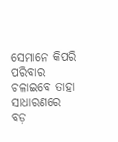ସେମାନେ କିପରି ପରିବାର ଚଳାଇବେ ତାହା ସାଧାରଣରେ ବଡ଼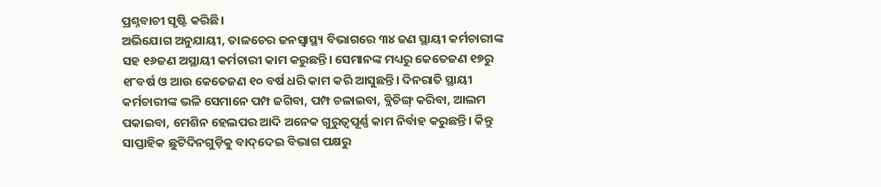ପ୍ରଶ୍ନବାଚୀ ସୃଷ୍ଟି କରିଛି।
ଅଭିଯୋଗ ଅନୁଯାୟୀ, ତାଳଚେର ଜନସ୍ବାସ୍ଥ୍ୟ ବିଭାଗରେ ୩୪ ଜଣ ସ୍ଥାୟୀ କର୍ମଚାରୀଙ୍କ ସହ ୧୬ଜଣ ଅସ୍ଥାୟୀ କର୍ମଚାରୀ କାମ କରୁଛନ୍ତି। ସେମାନଙ୍କ ମଧ୍ୟରୁ କେତେଜଣ ୧୭ରୁ ୧୮ବର୍ଷ ଓ ଆଉ କେତେଜଣ ୧୦ ବର୍ଷ ଧରି କାମ କରି ଆସୁଛନ୍ତି। ଦିନରାତି ସ୍ଥାୟୀ କର୍ମଚାରୀଙ୍କ ଭଳି ସେମାନେ ପମ୍ପ ଜଗିବା, ପମ୍ପ ଚଳାଇବା, ବ୍ଲିଚିଙ୍ଗ୍‌ କରିବା, ଆଲମ ପକାଇବା, ମେଶିନ ହେଲପର ଆଦି ଅନେକ ଗୁରୁତ୍ୱପୂର୍ଣ୍ଣ କାମ ନିର୍ବାହ କରୁଛନ୍ତି। କିନ୍ତୁ ସାପ୍ତାହିକ ଛୁଟିଦିନଗୁଡ଼ିକୁ ବାଦ୍‌ଦେଇ ବିଭାଗ ପକ୍ଷରୁ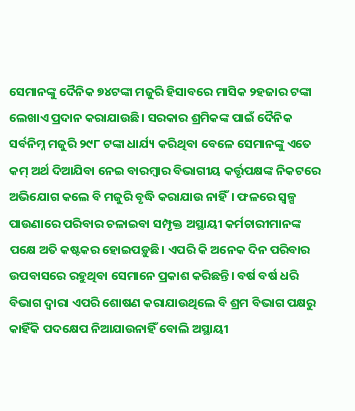ସେମାନଙ୍କୁ ଦୈନିକ ୭୪ଟଙ୍କା ମଜୁରି ହିସାବରେ ମାସିକ ୨ହଜାର ଟଙ୍କା ଲେଖାଏ ପ୍ରଦାନ କରାଯାଉଛି। ସରକାର ଶ୍ରମିକଙ୍କ ପାଇଁ ଦୈନିକ ସର୍ବନିମ୍ନ ମଜୁରି ୨୯୮ ଟଙ୍କା ଧାର୍ଯ୍ୟ କରିଥିବା ବେଳେ ସେମାନଙ୍କୁ ଏତେ କମ୍‌ ଅର୍ଥ ଦିଆଯିବା ନେଇ ବାରମ୍ବାର ବିଭାଗୀୟ କର୍ତ୍ତୃପକ୍ଷଙ୍କ ନିକଟରେ ଅଭିଯୋଗ କଲେ ବି ମଜୁରି ବୃଦ୍ଧି କରାଯାଉ ନାହିଁ। ଫଳରେ ସ୍ବଳ୍ପ ପାଉଣାରେ ପରିବାର ଚଳାଇବା ସମ୍ପୃକ୍ତ ଅସ୍ଥାୟୀ କର୍ମଚାରୀମାନଙ୍କ ପକ୍ଷେ ଅତି କଷ୍ଟକର ହୋଇପଡ଼ୁଛି। ଏପରି କି ଅନେକ ଦିନ ପରିବାର ଉପବାସରେ ରହୁଥିବା ସେମାନେ ପ୍ରକାଶ କରିଛନ୍ତି। ବର୍ଷ ବର୍ଷ ଧରି ବିଭାଗ ଦ୍ୱାରା ଏପରି ଶୋଷଣ କରାଯାଉଥିଲେ ବି ଶ୍ରମ ବିଭାଗ ପକ୍ଷରୁ କାହିଁକି ପଦକ୍ଷେପ ନିଆଯାଉନାହିଁ ବୋଲି ଅସ୍ଥାୟୀ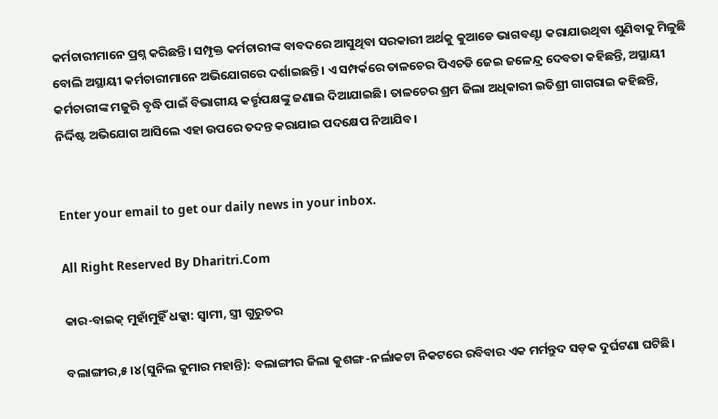କର୍ମଚାରୀମାନେ ପ୍ରଶ୍ନ କରିଛନ୍ତି। ସମ୍ପୃକ୍ତ କର୍ମଚାରୀଙ୍କ ବାବଦରେ ଆସୁଥିବା ସରକାରୀ ଅର୍ଥକୁ କୁଆଡେ ଭାଗବଣ୍ଟା କରାଯାଉଥିବା ଶୁଣିବାକୁ ମିଳୁଛି ବୋଲି ଅସ୍ଥାୟୀ କର୍ମଚାରୀମାନେ ଅଭିଯୋଗରେ ଦର୍ଶାଇଛନ୍ତି। ଏ ସମ୍ପର୍କରେ ତାଳଚେର ପିଏଚଡି ଜେଇ ଜଳେନ୍ଦ୍ର ଦେବତା କହିଛନ୍ତି, ଅସ୍ଥାୟୀ କର୍ମଚାରୀଙ୍କ ମଜୁରି ବୃଦ୍ଧି ପାଇଁ ବିଭାଗୀୟ କର୍ତ୍ତୃପକ୍ଷଙ୍କୁ ଜଣାଇ ଦିଆଯାଇଛି। ତାଳଚେର ଶ୍ରମ ଜିଲା ଅଧିକାରୀ ଇତିଶ୍ରୀ ଗାଗରାଇ କହିଛନ୍ତି, ନିର୍ଦ୍ଦିଷ୍ଟ ଅଭିଯୋଗ ଆସିଲେ ଏହା ଉପରେ ତଦନ୍ତ କରାଯାଇ ପଦକ୍ଷେପ ନିଆଯିବ।


Enter your email to get our daily news in your inbox.

All Right Reserved By Dharitri.Com

କାର-ବାଇକ୍‌ ମୁହାଁମୁହିଁ ଧକ୍କା: ସ୍ବାମୀ, ସ୍ତ୍ରୀ ଗୁରୁତର

ବଲାଙ୍ଗୀର,୫।୪(ସୁନିଲ କୁମାର ମହାନ୍ତି): ବଲାଙ୍ଗୀର ଜିଲା କୁଶଙ୍ଗ-ନର୍ଲାକଟା ନିକଟରେ ରବିବାର ଏକ ମର୍ମନ୍ତୁଦ ସଡ଼କ ଦୁର୍ଘଟଣା ଘଟିଛି।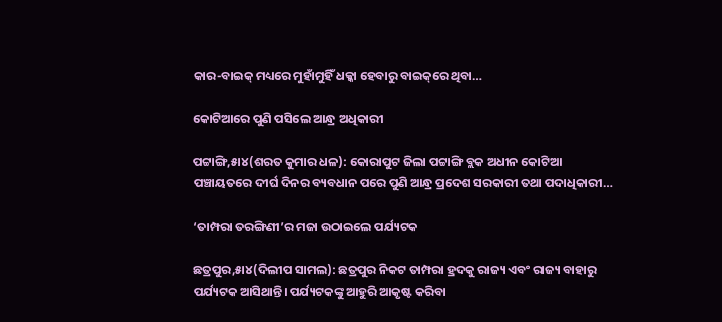କାର-ବାଇକ୍‌ ମଧ୍ୟରେ ମୁହାଁମୁହିଁ ଧକ୍କା ହେବାରୁ ବାଇକ୍‌ରେ ଥିବା…

କୋଟିଆରେ ପୁଣି ପସିଲେ ଆନ୍ଧ୍ର ଅଧିକାରୀ

ପଟ୍ଟାଙ୍ଗି,୫ା୪(ଶରତ କୁମାର ଧଳ): କୋରାପୁଟ ଜିଲା ପଟ୍ଟାଙ୍ଗି ବ୍ଲକ ଅଧୀନ କୋଟିଆ ପଞ୍ଚାୟତରେ ଦୀର୍ଘ ଦିନର ବ୍ୟବଧାନ ପରେ ପୁଣି ଆନ୍ଧ୍ର ପ୍ରଦେଶ ସରକାରୀ ତଥା ପଦାଧିକାରୀ…

‘ତାମ୍ପରା ତରଙ୍ଗିଣୀ’ର ମଜା ଉଠାଇଲେ ପର୍ଯ୍ୟଟକ

ଛତ୍ରପୁର,୫ା୪(ଦିଲୀପ ସାମଲ): ଛତ୍ରପୁର ନିକଟ ତାମ୍ପରା ହ୍ରଦକୁ ରାଜ୍ୟ ଏବଂ ରାଜ୍ୟ ବାହାରୁ ପର୍ଯ୍ୟଟକ ଆସିଥାନ୍ତି। ପର୍ଯ୍ୟଟକଙ୍କୁ ଆହୁରି ଆକୃଷ୍ଟ କରିବା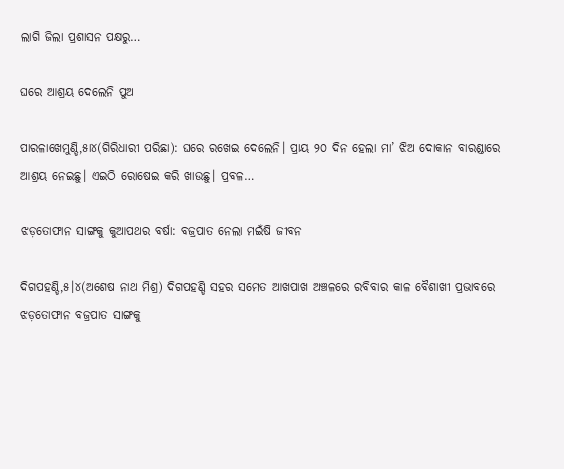ଲାଗି ଜିଲା ପ୍ରଶାସନ ପକ୍ଷରୁ…

ଘରେ ଆଶ୍ରୟ ଦେଲେନି ପୁଅ

ପାରଳାଖେମୁଣ୍ଡି,୫ା୪(ଗିରିଧାରୀ ପରିଛା): ଘରେ ରଖେଇ ଦେଲେନି। ପ୍ରାୟ ୨୦ ଦିନ ହେଲା ମା’ ଝିଅ ଦୋକାନ ବାରଣ୍ଡାରେ ଆଶ୍ରୟ ନେଇଛୁ। ଏଇଠି ରୋଷେଇ କରି ଖାଉଛୁ। ପ୍ରବଳ…

ଝଡ଼ତୋଫାନ ସାଙ୍ଗକୁ କୁଆପଥର ବର୍ଷା: ବଜ୍ରପାତ ନେଲା ମଇଁଷି ଜୀବନ

ଦିଗପହଣ୍ଡି,୫।୪(ଅଶେଷ ନାଥ ମିଶ୍ର) ଦିଗପହଣ୍ଡି ସହର ସମେତ ଆଖପାଖ ଅଞ୍ଚଳରେ ରବିବାର କାଳ ବୈଶାଖୀ ପ୍ରଭାବରେ ଝଡ଼ତୋଫାନ ବଜ୍ରପାତ ସାଙ୍ଗକୁ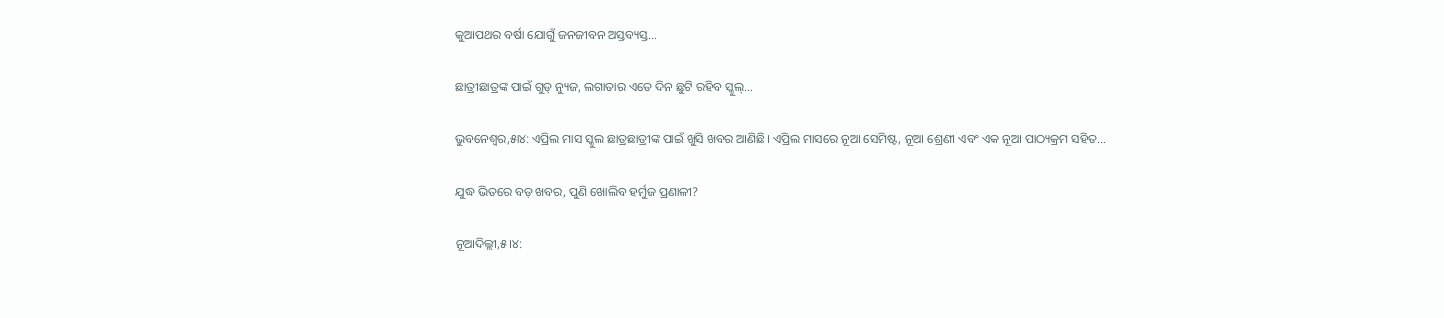କୁଆପଥର ବର୍ଷା ଯୋଗୁଁ ଜନଜୀବନ ଅସ୍ତବ୍ୟସ୍ତ…

ଛାତ୍ରୀଛାତ୍ରଙ୍କ ପାଇଁ ଗୁଡ୍ ନ୍ୟୁଜ, ଲଗାତାର ଏତେ ଦିନ ଛୁଟି ରହିବ ସ୍କୁଲ୍…

ଭୁବନେଶ୍ୱର,୫ା୪: ଏପ୍ରିଲ ମାସ ସ୍କୁଲ ଛାତ୍ରଛାତ୍ରୀଙ୍କ ପାଇଁ ଖୁସି ଖବର ଆଣିଛି। ଏପ୍ରିଲ ମାସରେ ନୂଆ ସେମିଷ୍ଟ, ନୂଆ ଶ୍ରେଣୀ ଏବଂ ଏକ ନୂଆ ପାଠ୍ୟକ୍ରମ ସହିତ…

ଯୁଦ୍ଧ ଭିତରେ ବଡ଼ ଖବର, ପୁଣି ଖୋଲିବ ହର୍ମୁଜ ପ୍ରଣାଳୀ?

ନୂଆଦିଲ୍ଲୀ,୫।୪: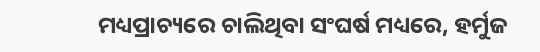ମଧ୍ୟପ୍ରାଚ୍ୟରେ ଚାଲିଥିବା ସଂଘର୍ଷ ମଧ୍ୟରେ, ହର୍ମୁଜ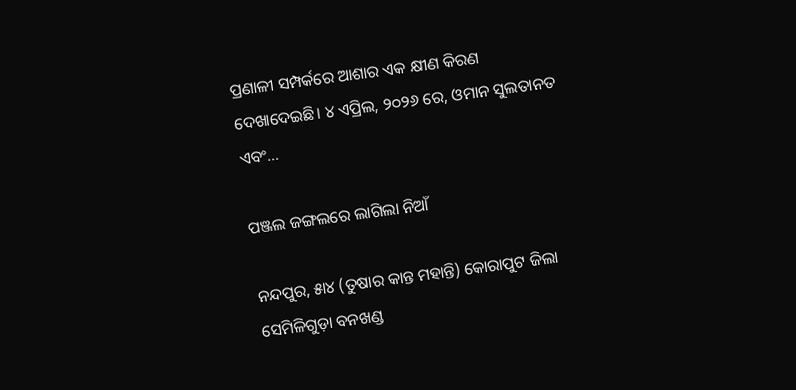ପ୍ରଣାଳୀ ସମ୍ପର୍କରେ ଆଶାର ଏକ କ୍ଷୀଣ କିରଣ ଦେଖାଦେଇଛି। ୪ ଏପ୍ରିଲ, ୨୦୨୬ ରେ, ଓମାନ ସୁଲତାନତ ଏବଂ…

ପଞ୍ଜଲ ଜଙ୍ଗଲରେ ଲାଗିଲା ନିଆଁ

ନନ୍ଦପୁର, ୫ା୪ (ତୁଷାର କାନ୍ତ ମହାନ୍ତି) କୋରାପୁଟ ଜିଲା ସେମିଳିଗୁଡ଼ା ବନଖଣ୍ଡ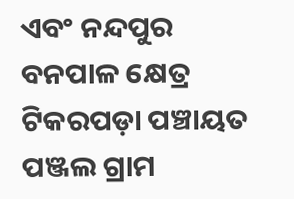ଏବଂ ନନ୍ଦପୁର ବନପାଳ କ୍ଷେତ୍ର ଟିକରପଡ଼ା ପଞ୍ଚାୟତ ପଞ୍ଜଲ ଗ୍ରାମ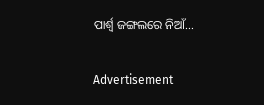ପାର୍ଶ୍ୱ ଜଙ୍ଗଲରେ ନିଆଁ…

Advertisement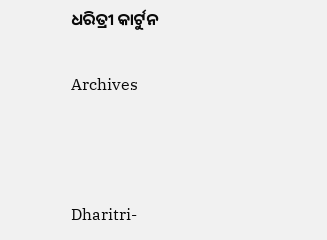ଧରିତ୍ରୀ କାର୍ଟୁନ

Archives



Dharitri-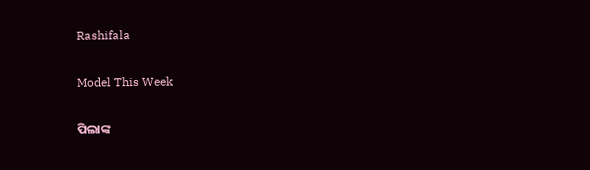Rashifala

Model This Week

ପିଲାଙ୍କ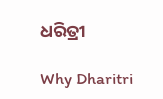ଧରିତ୍ରୀ

Why Dharitri